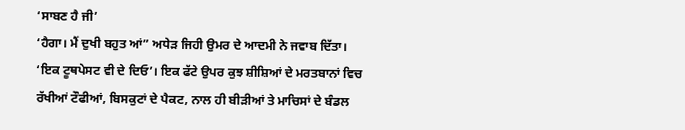‘ਸਾਬਣ ਹੈ ਜੀ’
‘ਹੈਗਾ। ਮੈਂ ਦੁਖੀ ਬਹੁਤ ਆਂ” ਅਧੇੜ ਜਿਹੀ ਉਮਰ ਦੇ ਆਦਮੀ ਨੇ ਜਵਾਬ ਦਿੱਤਾ।
‘ਇਕ ਟੂਥਪੇਸਟ ਵੀ ਦੇ ਦਿਓ’। ਇਕ ਫੱਟੇ ਉਪਰ ਕੁਝ ਸ਼ੀਸ਼ਿਆਂ ਦੇ ਮਰਤਬਾਨਾਂ ਵਿਚ ਰੱਖੀਆਂ ਟੌਫੀਆਂ, ਬਿਸਕੁਟਾਂ ਦੇ ਪੈਕਟ, ਨਾਲ ਹੀ ਬੀੜੀਆਂ ਤੇ ਮਾਚਿਸਾਂ ਦੇ ਬੰਡਲ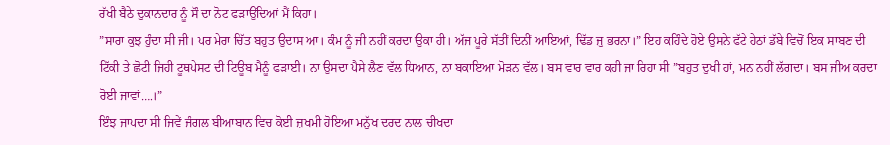ਰੱਖੀ ਬੈਠੇ ਦੁਕਾਨਦਾਰ ਨੂੰ ਸੌ ਦਾ ਨੋਟ ਫੜਾਉਂਦਿਆਂ ਮੈਂ ਕਿਹਾ।
”ਸਾਰਾ ਕੁਝ ਹੁੰਦਾ ਸੀ ਜੀ। ਪਰ ਮੇਰਾ ਚਿੱਤ ਬਹੁਤ ਉਦਾਸ ਆ। ਕੰਮ ਨੂੰ ਜੀ ਨਹੀਂ ਕਰਦਾ ਉਕਾ ਹੀ। ਅੱਜ ਪੂਰੇ ਸੱਤੀਂ ਦਿਨੀਂ ਆਇਆਂ, ਢਿੱਡ ਜੁ ਭਰਨਾ।” ਇਹ ਕਹਿੰਦੇ ਹੋਏ ਉਸਨੇ ਫੱਟੇ ਹੇਠਾਂ ਡੱਬੇ ਵਿਚੋਂ ਇਕ ਸਾਬਣ ਦੀ ਟਿੱਕੀ ਤੇ ਛੋਟੀ ਜਿਹੀ ਟੂਥਪੇਸਟ ਦੀ ਟਿਊਬ ਮੈਨੂੰ ਫੜਾਈ। ਨਾ ਉਸਦਾ ਪੈਸੇ ਲੈਣ ਵੱਲ ਧਿਆਨ, ਨਾ ਬਕਾਇਆ ਮੋੜਨ ਵੱਲ। ਬਸ ਵਾਰ ਵਾਰ ਕਹੀ ਜਾ ਰਿਹਾ ਸੀ ”ਬਹੁਤ ਦੁਖੀ ਹਾਂ, ਮਨ ਨਹੀਂ ਲੱਗਦਾ। ਬਸ ਜੀਅ ਕਰਦਾ ਰੋਈ ਜਾਵਾਂ….।”
ਇੰਝ ਜਾਪਦਾ ਸੀ ਜਿਵੇਂ ਜੰਗਲ ਬੀਆਬਾਨ ਵਿਚ ਕੋਈ ਜ਼ਖਮੀ ਹੋਇਆ ਮਨੁੱਖ ਦਰਦ ਨਾਲ ਚੀਖਦਾ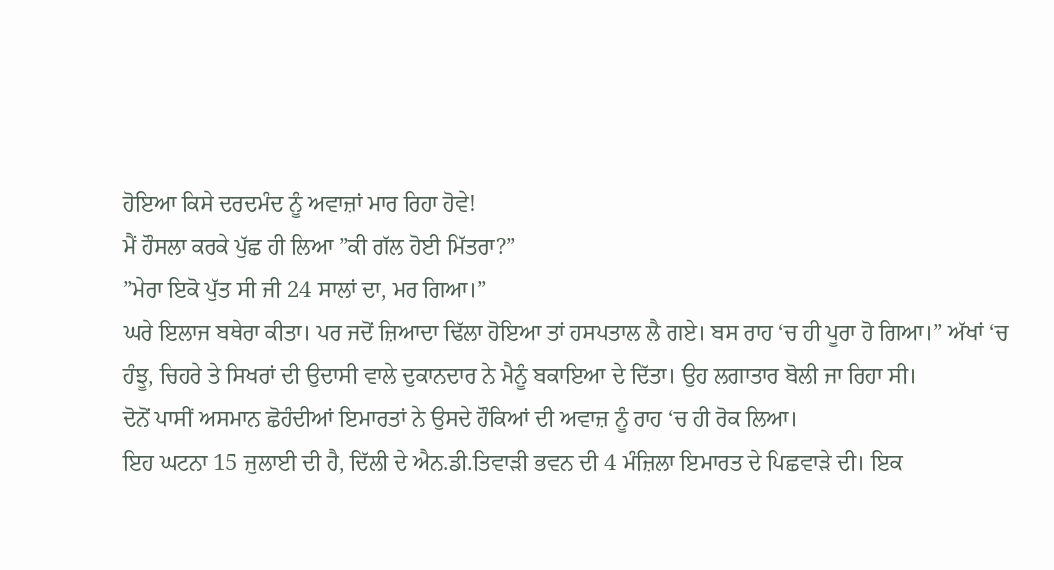ਹੋਇਆ ਕਿਸੇ ਦਰਦਮੰਦ ਨੂੰ ਅਵਾਜ਼ਾਂ ਮਾਰ ਰਿਹਾ ਹੋਵੇ!
ਮੈਂ ਹੌਸਲਾ ਕਰਕੇ ਪੁੱਛ ਹੀ ਲਿਆ ”ਕੀ ਗੱਲ ਹੋਈ ਮਿੱਤਰਾ?”
”ਮੇਰਾ ਇਕੋ ਪੁੱਤ ਸੀ ਜੀ 24 ਸਾਲਾਂ ਦਾ, ਮਰ ਗਿਆ।”
ਘਰੇ ਇਲਾਜ ਬਥੇਰਾ ਕੀਤਾ। ਪਰ ਜਦੋਂ ਜ਼ਿਆਦਾ ਢਿੱਲਾ ਹੋਇਆ ਤਾਂ ਹਸਪਤਾਲ ਲੈ ਗਏ। ਬਸ ਰਾਹ ‘ਚ ਹੀ ਪੂਰਾ ਹੋ ਗਿਆ।” ਅੱਖਾਂ ‘ਚ ਹੰਝੂ, ਚਿਹਰੇ ਤੇ ਸਿਖਰਾਂ ਦੀ ਉਦਾਸੀ ਵਾਲੇ ਦੁਕਾਨਦਾਰ ਨੇ ਮੈਨੂੰ ਬਕਾਇਆ ਦੇ ਦਿੱਤਾ। ਉਹ ਲਗਾਤਾਰ ਬੋਲੀ ਜਾ ਰਿਹਾ ਸੀ।
ਦੋਨੋਂ ਪਾਸੀਂ ਅਸਮਾਨ ਛੋਹੰਦੀਆਂ ਇਮਾਰਤਾਂ ਨੇ ਉਸਦੇ ਹੌਕਿਆਂ ਦੀ ਅਵਾਜ਼ ਨੂੰ ਰਾਹ ‘ਚ ਹੀ ਰੋਕ ਲਿਆ।
ਇਹ ਘਟਨਾ 15 ਜੁਲਾਈ ਦੀ ਹੈ, ਦਿੱਲੀ ਦੇ ਐਨ.ਡੀ.ਤਿਵਾੜੀ ਭਵਨ ਦੀ 4 ਮੰਜ਼ਿਲਾ ਇਮਾਰਤ ਦੇ ਪਿਛਵਾੜੇ ਦੀ। ਇਕ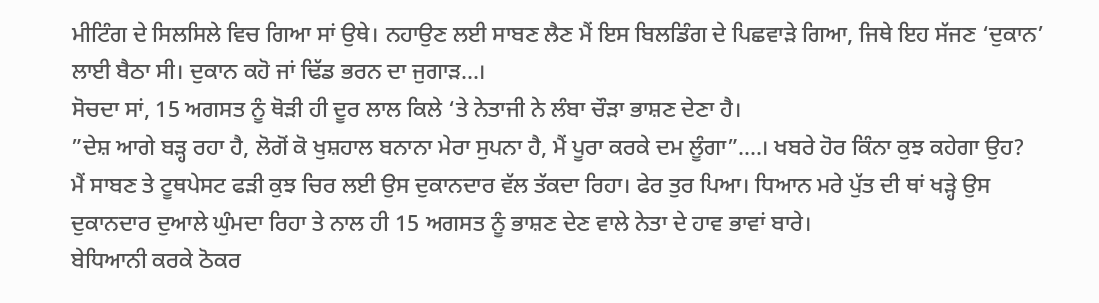ਮੀਟਿੰਗ ਦੇ ਸਿਲਸਿਲੇ ਵਿਚ ਗਿਆ ਸਾਂ ਉਥੇ। ਨਹਾਉਣ ਲਈ ਸਾਬਣ ਲੈਣ ਮੈਂ ਇਸ ਬਿਲਡਿੰਗ ਦੇ ਪਿਛਵਾੜੇ ਗਿਆ, ਜਿਥੇ ਇਹ ਸੱਜਣ ‘ਦੁਕਾਨ’ ਲਾਈ ਬੈਠਾ ਸੀ। ਦੁਕਾਨ ਕਹੋ ਜਾਂ ਢਿੱਡ ਭਰਨ ਦਾ ਜੁਗਾੜ…।
ਸੋਚਦਾ ਸਾਂ, 15 ਅਗਸਤ ਨੂੰ ਥੋੜੀ ਹੀ ਦੂਰ ਲਾਲ ਕਿਲੇ ‘ਤੇ ਨੇਤਾਜੀ ਨੇ ਲੰਬਾ ਚੌੜਾ ਭਾਸ਼ਣ ਦੇਣਾ ਹੈ।
”ਦੇਸ਼ ਆਗੇ ਬੜ੍ਹ ਰਹਾ ਹੈ, ਲੋਗੋਂ ਕੋ ਖੁਸ਼ਹਾਲ ਬਨਾਨਾ ਮੇਰਾ ਸੁਪਨਾ ਹੈ, ਮੈਂ ਪੂਰਾ ਕਰਕੇ ਦਮ ਲੂੰਗਾ”….। ਖਬਰੇ ਹੋਰ ਕਿੰਨਾ ਕੁਝ ਕਹੇਗਾ ਉਹ?
ਮੈਂ ਸਾਬਣ ਤੇ ਟੂਥਪੇਸਟ ਫੜੀ ਕੁਝ ਚਿਰ ਲਈ ਉਸ ਦੁਕਾਨਦਾਰ ਵੱਲ ਤੱਕਦਾ ਰਿਹਾ। ਫੇਰ ਤੁਰ ਪਿਆ। ਧਿਆਨ ਮਰੇ ਪੁੱਤ ਦੀ ਥਾਂ ਖੜ੍ਹੇ ਉਸ ਦੁਕਾਨਦਾਰ ਦੁਆਲੇ ਘੁੰਮਦਾ ਰਿਹਾ ਤੇ ਨਾਲ ਹੀ 15 ਅਗਸਤ ਨੂੰ ਭਾਸ਼ਣ ਦੇਣ ਵਾਲੇ ਨੇਤਾ ਦੇ ਹਾਵ ਭਾਵਾਂ ਬਾਰੇ।
ਬੇਧਿਆਨੀ ਕਰਕੇ ਠੋਕਰ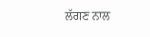ਲੱਗਣ ਨਾਲ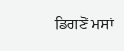ਡਿਗਣੋਂ ਮਸਾਂ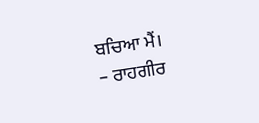ਬਚਿਆ ਮੈਂ।
– ਰਾਹਗੀਰ